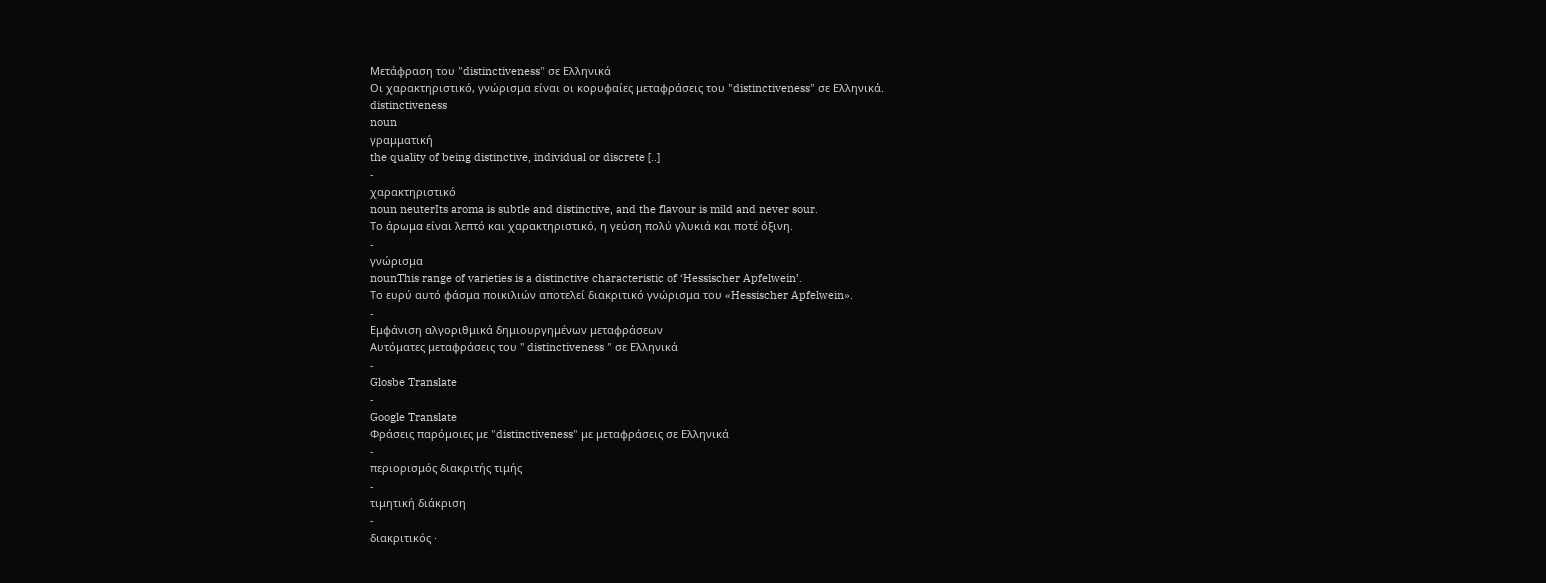Μετάφραση του "distinctiveness" σε Ελληνικά
Οι χαρακτηριστικό, γνώρισμα είναι οι κορυφαίες μεταφράσεις του "distinctiveness" σε Ελληνικά.
distinctiveness
noun
γραμματική
the quality of being distinctive, individual or discrete [..]
-
χαρακτηριστικό
noun neuterIts aroma is subtle and distinctive, and the flavour is mild and never sour.
Το άρωμα είναι λεπτό και χαρακτηριστικό, η γεύση πολύ γλυκιά και ποτέ όξινη.
-
γνώρισμα
nounThis range of varieties is a distinctive characteristic of ‘Hessischer Apfelwein’.
Το ευρύ αυτό φάσμα ποικιλιών αποτελεί διακριτικό γνώρισμα του «Hessischer Apfelwein».
-
Εμφάνιση αλγοριθμικά δημιουργημένων μεταφράσεων
Αυτόματες μεταφράσεις του " distinctiveness " σε Ελληνικά
-
Glosbe Translate
-
Google Translate
Φράσεις παρόμοιες με "distinctiveness" με μεταφράσεις σε Ελληνικά
-
περιορισμός διακριτής τιμής
-
τιμητική διάκριση
-
διακριτικός ·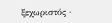ξεχωριστός ·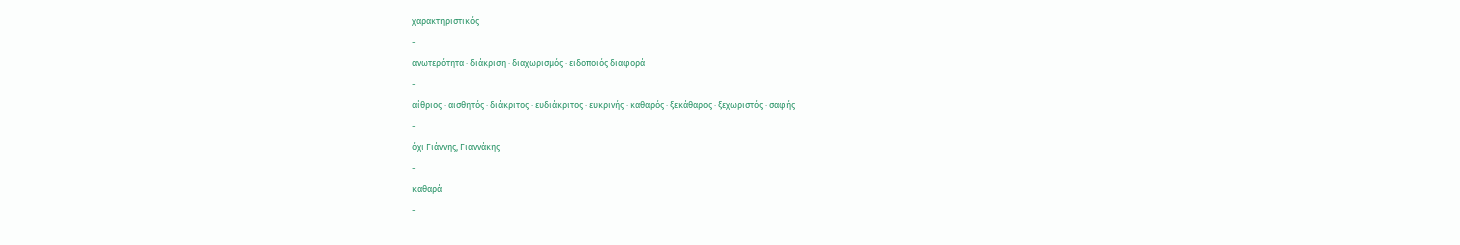χαρακτηριστικός
-
ανωτερότητα · διάκριση · διαχωρισμός · ειδοποιός διαφορά
-
αίθριος · αισθητός · διάκριτος · ευδιάκριτος · ευκρινής · καθαρός · ξεκάθαρος · ξεχωριστός · σαφής
-
όχι Γιάννης, Γιαννάκης
-
καθαρά
-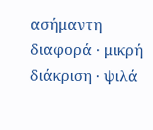ασήμαντη διαφορά · μικρή διάκριση · ψιλά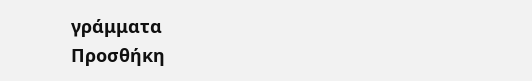γράμματα
Προσθήκη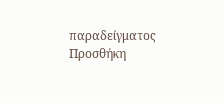παραδείγματος
Προσθήκη